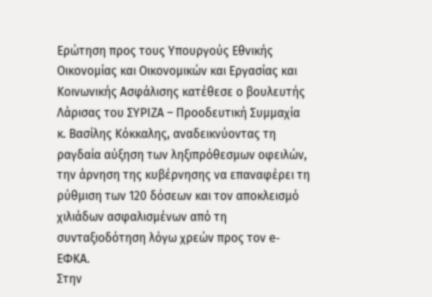Ερώτηση προς τους Υπουργούς Εθνικής Οικονομίας και Οικονομικών και Εργασίας και Κοινωνικής Ασφάλισης κατέθεσε ο βουλευτής Λάρισας του ΣΥΡΙΖΑ – Προοδευτική Συμμαχία κ. Βασίλης Κόκκαλης, αναδεικνύοντας τη ραγδαία αύξηση των ληξιπρόθεσμων οφειλών, την άρνηση της κυβέρνησης να επαναφέρει τη ρύθμιση των 120 δόσεων και τον αποκλεισμό χιλιάδων ασφαλισμένων από τη συνταξιοδότηση λόγω χρεών προς τον e-ΕΦΚΑ.
Στην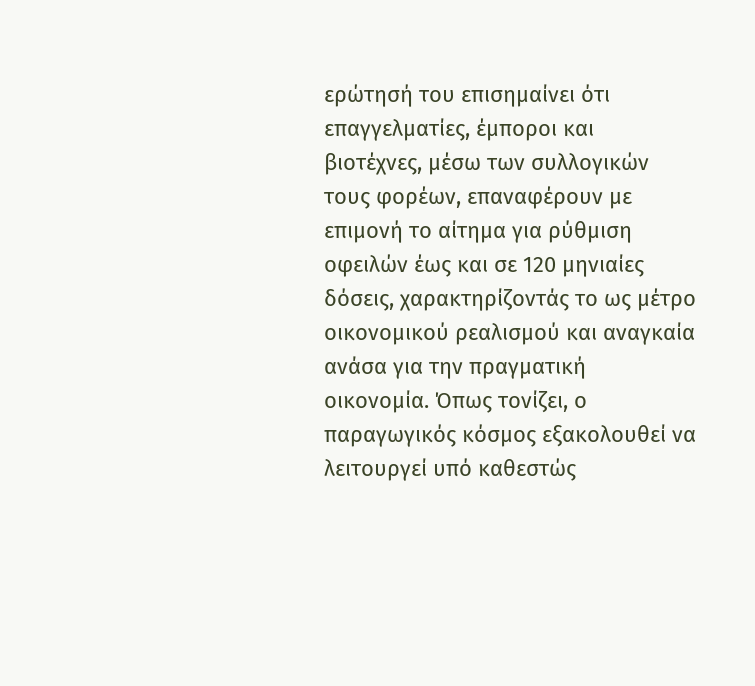ερώτησή του επισημαίνει ότι επαγγελματίες, έμποροι και βιοτέχνες, μέσω των συλλογικών τους φορέων, επαναφέρουν με επιμονή το αίτημα για ρύθμιση οφειλών έως και σε 120 μηνιαίες δόσεις, χαρακτηρίζοντάς το ως μέτρο οικονομικού ρεαλισμού και αναγκαία ανάσα για την πραγματική οικονομία. Όπως τονίζει, ο παραγωγικός κόσμος εξακολουθεί να λειτουργεί υπό καθεστώς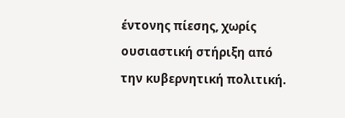έντονης πίεσης, χωρίς ουσιαστική στήριξη από την κυβερνητική πολιτική.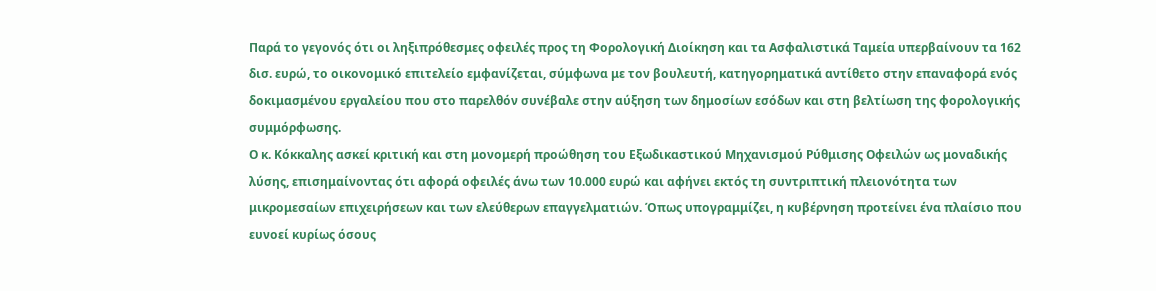Παρά το γεγονός ότι οι ληξιπρόθεσμες οφειλές προς τη Φορολογική Διοίκηση και τα Ασφαλιστικά Ταμεία υπερβαίνουν τα 162 δισ. ευρώ, το οικονομικό επιτελείο εμφανίζεται, σύμφωνα με τον βουλευτή, κατηγορηματικά αντίθετο στην επαναφορά ενός δοκιμασμένου εργαλείου που στο παρελθόν συνέβαλε στην αύξηση των δημοσίων εσόδων και στη βελτίωση της φορολογικής συμμόρφωσης.
Ο κ. Κόκκαλης ασκεί κριτική και στη μονομερή προώθηση του Εξωδικαστικού Μηχανισμού Ρύθμισης Οφειλών ως μοναδικής λύσης, επισημαίνοντας ότι αφορά οφειλές άνω των 10.000 ευρώ και αφήνει εκτός τη συντριπτική πλειονότητα των μικρομεσαίων επιχειρήσεων και των ελεύθερων επαγγελματιών. Όπως υπογραμμίζει, η κυβέρνηση προτείνει ένα πλαίσιο που ευνοεί κυρίως όσους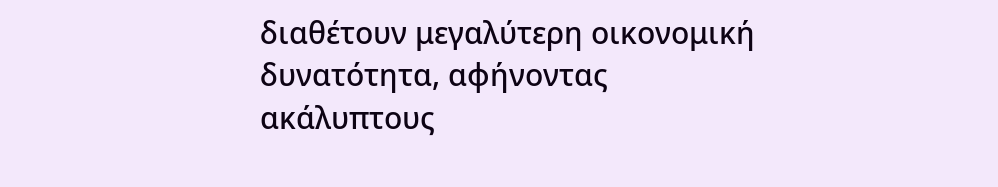διαθέτουν μεγαλύτερη οικονομική δυνατότητα, αφήνοντας ακάλυπτους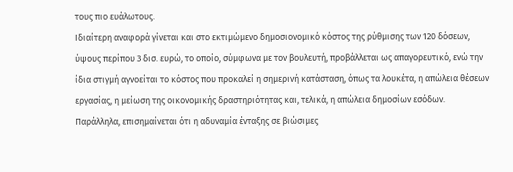τους πιο ευάλωτους.
Ιδιαίτερη αναφορά γίνεται και στο εκτιμώμενο δημοσιονομικό κόστος της ρύθμισης των 120 δόσεων, ύψους περίπου 3 δισ. ευρώ, το οποίο, σύμφωνα με τον βουλευτή, προβάλλεται ως απαγορευτικό, ενώ την ίδια στιγμή αγνοείται το κόστος που προκαλεί η σημερινή κατάσταση, όπως τα λουκέτα, η απώλεια θέσεων εργασίας, η μείωση της οικονομικής δραστηριότητας και, τελικά, η απώλεια δημοσίων εσόδων.
Παράλληλα, επισημαίνεται ότι η αδυναμία ένταξης σε βιώσιμες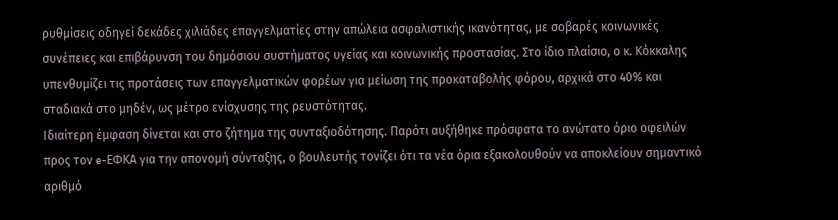ρυθμίσεις οδηγεί δεκάδες χιλιάδες επαγγελματίες στην απώλεια ασφαλιστικής ικανότητας, με σοβαρές κοινωνικές συνέπειες και επιβάρυνση του δημόσιου συστήματος υγείας και κοινωνικής προστασίας. Στο ίδιο πλαίσιο, ο κ. Κόκκαλης υπενθυμίζει τις προτάσεις των επαγγελματικών φορέων για μείωση της προκαταβολής φόρου, αρχικά στο 40% και σταδιακά στο μηδέν, ως μέτρο ενίσχυσης της ρευστότητας.
Ιδιαίτερη έμφαση δίνεται και στο ζήτημα της συνταξιοδότησης. Παρότι αυξήθηκε πρόσφατα το ανώτατο όριο οφειλών προς τον e-ΕΦΚΑ για την απονομή σύνταξης, ο βουλευτής τονίζει ότι τα νέα όρια εξακολουθούν να αποκλείουν σημαντικό αριθμό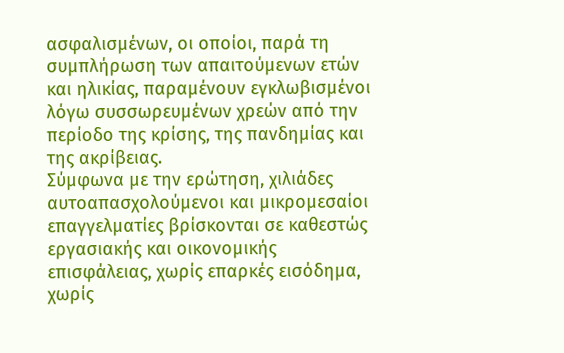ασφαλισμένων, οι οποίοι, παρά τη συμπλήρωση των απαιτούμενων ετών και ηλικίας, παραμένουν εγκλωβισμένοι λόγω συσσωρευμένων χρεών από την περίοδο της κρίσης, της πανδημίας και της ακρίβειας.
Σύμφωνα με την ερώτηση, χιλιάδες αυτοαπασχολούμενοι και μικρομεσαίοι επαγγελματίες βρίσκονται σε καθεστώς εργασιακής και οικονομικής επισφάλειας, χωρίς επαρκές εισόδημα, χωρίς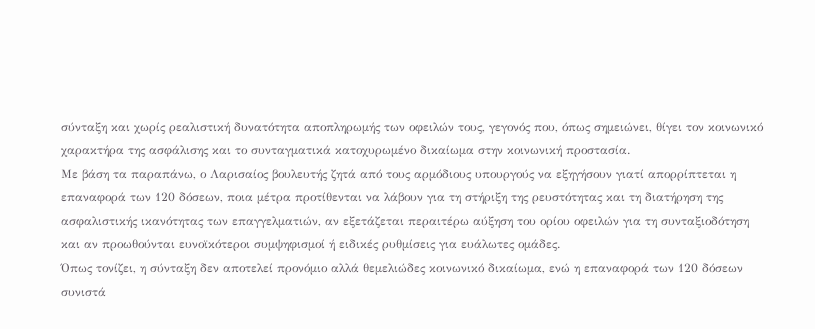σύνταξη και χωρίς ρεαλιστική δυνατότητα αποπληρωμής των οφειλών τους, γεγονός που, όπως σημειώνει, θίγει τον κοινωνικό χαρακτήρα της ασφάλισης και το συνταγματικά κατοχυρωμένο δικαίωμα στην κοινωνική προστασία.
Με βάση τα παραπάνω, ο Λαρισαίος βουλευτής ζητά από τους αρμόδιους υπουργούς να εξηγήσουν γιατί απορρίπτεται η επαναφορά των 120 δόσεων, ποια μέτρα προτίθενται να λάβουν για τη στήριξη της ρευστότητας και τη διατήρηση της ασφαλιστικής ικανότητας των επαγγελματιών, αν εξετάζεται περαιτέρω αύξηση του ορίου οφειλών για τη συνταξιοδότηση και αν προωθούνται ευνοϊκότεροι συμψηφισμοί ή ειδικές ρυθμίσεις για ευάλωτες ομάδες.
Όπως τονίζει, η σύνταξη δεν αποτελεί προνόμιο αλλά θεμελιώδες κοινωνικό δικαίωμα, ενώ η επαναφορά των 120 δόσεων συνιστά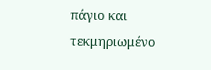πάγιο και τεκμηριωμένο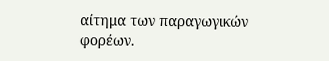αίτημα των παραγωγικών φορέων.